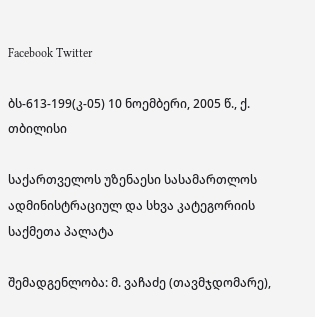Facebook Twitter

ბს-613-199(კ-05) 10 ნოემბერი, 2005 წ., ქ. თბილისი

საქართველოს უზენაესი სასამართლოს ადმინისტრაციულ და სხვა კატეგორიის საქმეთა პალატა

შემადგენლობა: მ. ვაჩაძე (თავმჯდომარე),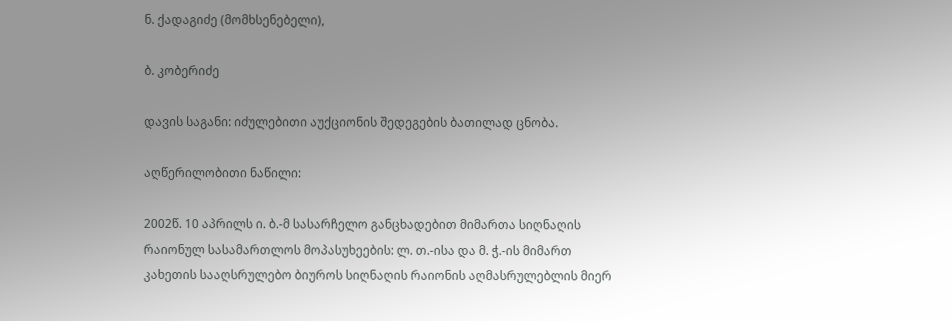ნ. ქადაგიძე (მომხსენებელი),

ბ. კობერიძე

დავის საგანი: იძულებითი აუქციონის შედეგების ბათილად ცნობა.

აღწერილობითი ნაწილი:

2002წ. 10 აპრილს ი. ბ.-მ სასარჩელო განცხადებით მიმართა სიღნაღის რაიონულ სასამართლოს მოპასუხეების: ლ. თ.-ისა და მ. ჭ.-ის მიმართ კახეთის სააღსრულებო ბიუროს სიღნაღის რაიონის აღმასრულებლის მიერ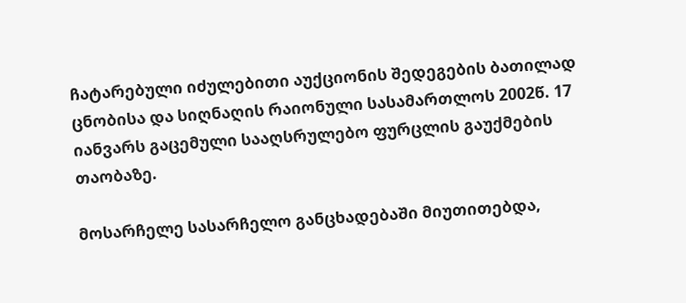ჩატარებული იძულებითი აუქციონის შედეგების ბათილად ცნობისა და სიღნაღის რაიონული სასამართლოს 2002წ. 17 იანვარს გაცემული სააღსრულებო ფურცლის გაუქმების თაობაზე.

მოსარჩელე სასარჩელო განცხადებაში მიუთითებდა,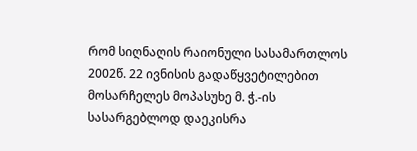რომ სიღნაღის რაიონული სასამართლოს 2002წ. 22 ივნისის გადაწყვეტილებით მოსარჩელეს მოპასუხე მ. ჭ.-ის სასარგებლოდ დაეკისრა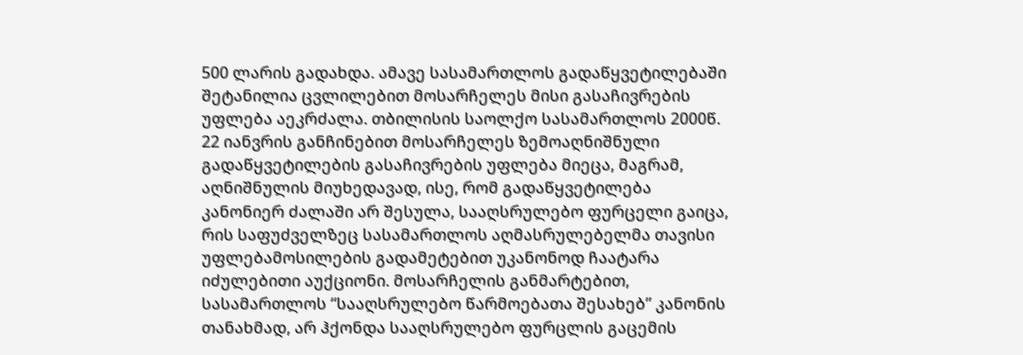500 ლარის გადახდა. ამავე სასამართლოს გადაწყვეტილებაში შეტანილია ცვლილებით მოსარჩელეს მისი გასაჩივრების უფლება აეკრძალა. თბილისის საოლქო სასამართლოს 2000წ. 22 იანვრის განჩინებით მოსარჩელეს ზემოაღნიშნული გადაწყვეტილების გასაჩივრების უფლება მიეცა, მაგრამ, აღნიშნულის მიუხედავად, ისე, რომ გადაწყვეტილება კანონიერ ძალაში არ შესულა, სააღსრულებო ფურცელი გაიცა, რის საფუძველზეც სასამართლოს აღმასრულებელმა თავისი უფლებამოსილების გადამეტებით უკანონოდ ჩაატარა იძულებითი აუქციონი. მოსარჩელის განმარტებით, სასამართლოს “სააღსრულებო წარმოებათა შესახებ” კანონის თანახმად, არ ჰქონდა სააღსრულებო ფურცლის გაცემის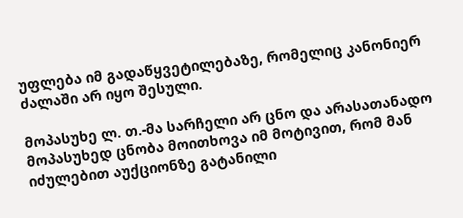უფლება იმ გადაწყვეტილებაზე, რომელიც კანონიერ ძალაში არ იყო შესული.

მოპასუხე ლ. თ.-მა სარჩელი არ ცნო და არასათანადო მოპასუხედ ცნობა მოითხოვა იმ მოტივით, რომ მან იძულებით აუქციონზე გატანილი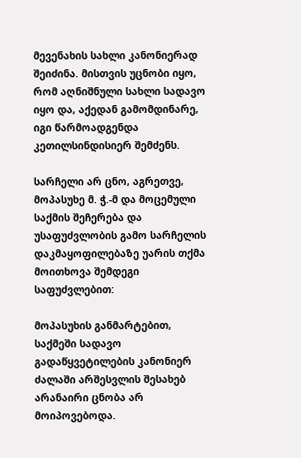მევენახის სახლი კანონიერად შეიძინა. მისთვის უცნობი იყო, რომ აღნიშნული სახლი სადავო იყო და, აქედან გამომდინარე, იგი წარმოადგენდა კეთილსინდისიერ შემძენს.

სარჩელი არ ცნო, აგრეთვე, მოპასუხე მ. ჭ.-მ და მოცემული საქმის შეჩერება და უსაფუძვლობის გამო სარჩელის დაკმაყოფილებაზე უარის თქმა მოითხოვა შემდეგი საფუძვლებით:

მოპასუხის განმარტებით, საქმეში სადავო გადაწყვეტილების კანონიერ ძალაში არშესვლის შესახებ არანაირი ცნობა არ მოიპოვებოდა.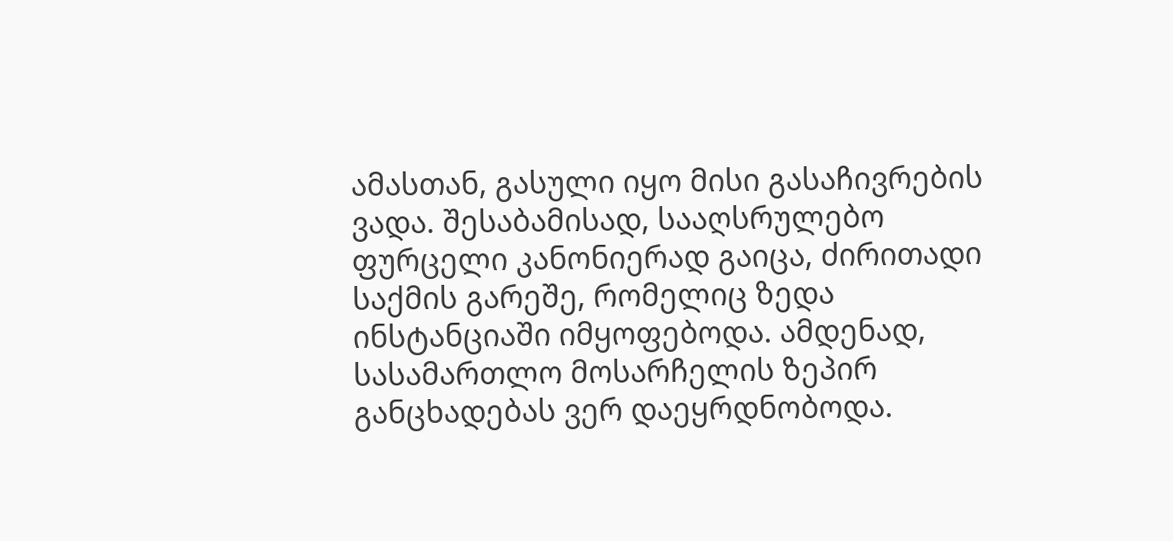ამასთან, გასული იყო მისი გასაჩივრების ვადა. შესაბამისად, სააღსრულებო ფურცელი კანონიერად გაიცა, ძირითადი საქმის გარეშე, რომელიც ზედა ინსტანციაში იმყოფებოდა. ამდენად, სასამართლო მოსარჩელის ზეპირ განცხადებას ვერ დაეყრდნობოდა.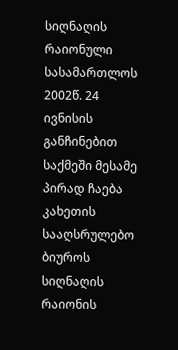სიღნაღის რაიონული სასამართლოს 2002წ. 24 ივნისის განჩინებით საქმეში მესამე პირად ჩაება კახეთის სააღსრულებო ბიუროს სიღნაღის რაიონის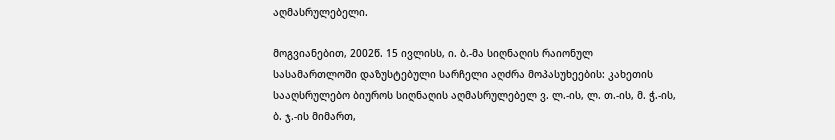აღმასრულებელი.

მოგვიანებით, 2002წ. 15 ივლისს, ი. ბ.-მა სიღნაღის რაიონულ სასამართლოში დაზუსტებული სარჩელი აღძრა მოპასუხეების: კახეთის სააღსრულებო ბიუროს სიღნაღის აღმასრულებელ ვ. ლ.-ის, ლ. თ.-ის, მ. ჭ.-ის, ბ. ჯ.-ის მიმართ,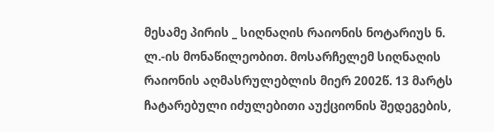მესამე პირის _ სიღნაღის რაიონის ნოტარიუს ნ. ლ.-ის მონაწილეობით. მოსარჩელემ სიღნაღის რაიონის აღმასრულებლის მიერ 2002წ. 13 მარტს ჩატარებული იძულებითი აუქციონის შედეგების,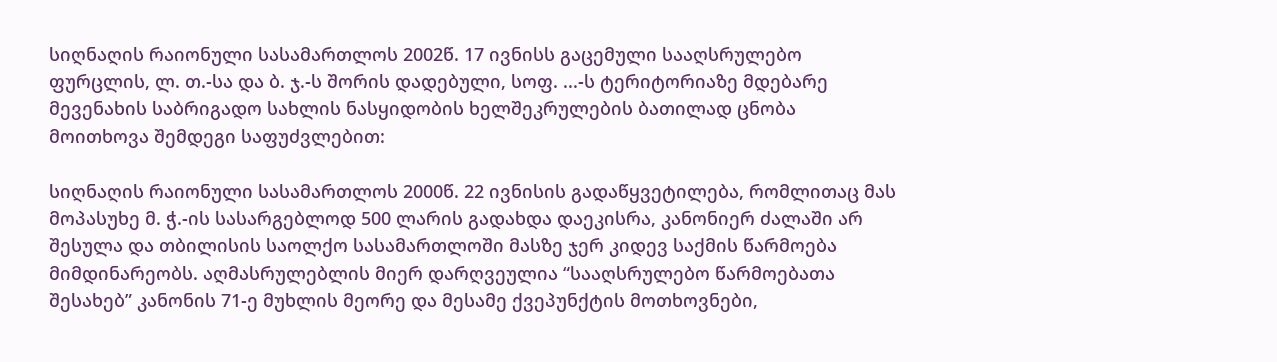სიღნაღის რაიონული სასამართლოს 2002წ. 17 ივნისს გაცემული სააღსრულებო ფურცლის, ლ. თ.-სა და ბ. ჯ.-ს შორის დადებული, სოფ. ...-ს ტერიტორიაზე მდებარე მევენახის საბრიგადო სახლის ნასყიდობის ხელშეკრულების ბათილად ცნობა მოითხოვა შემდეგი საფუძვლებით:

სიღნაღის რაიონული სასამართლოს 2000წ. 22 ივნისის გადაწყვეტილება, რომლითაც მას მოპასუხე მ. ჭ.-ის სასარგებლოდ 500 ლარის გადახდა დაეკისრა, კანონიერ ძალაში არ შესულა და თბილისის საოლქო სასამართლოში მასზე ჯერ კიდევ საქმის წარმოება მიმდინარეობს. აღმასრულებლის მიერ დარღვეულია “სააღსრულებო წარმოებათა შესახებ” კანონის 71-ე მუხლის მეორე და მესამე ქვეპუნქტის მოთხოვნები,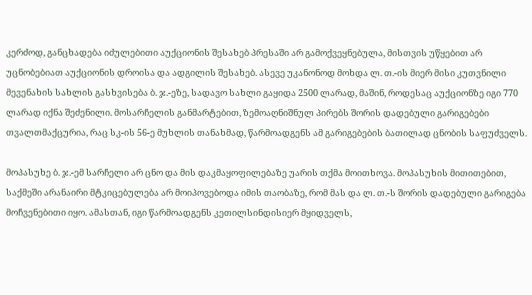კერძოდ, განცხადება იძულებითი აუქციონის შესახებ პრესაში არ გამოქვეყნებულა, მისთვის უწყებით არ უცნობებიათ აუქციონის დროისა და ადგილის შესახებ. ასევე უკანონოდ მოხდა ლ. თ.-ის მიერ მისი კუთვნილი მევენახის სახლის გასხვისება ბ. ჯ.-ეზე, სადავო სახლი გაყიდა 2500 ლარად, მაშინ, როდესაც აუქციონზე იგი 770 ლარად იქნა შეძენილი. მოსარჩელის განმარტებით, ზემოაღნიშნულ პირებს შორის დადებული გარიგებები თვალთმაქცურია, რაც სკ-ის 56-ე მუხლის თანახმად, წარმოადგენს ამ გარიგებების ბათილად ცნობის საფუძველს.

მოპასუხე ბ. ჯ.-ემ სარჩელი არ ცნო და მის დაკმაყოფილებაზე უარის თქმა მოითხოვა. მოპასუხის მითითებით, საქმეში არანაირი მტკიცებულება არ მოიპოვებოდა იმის თაობაზე, რომ მას და ლ. თ.-ს შორის დადებული გარიგება მოჩვენებითი იყო. ამასთან, იგი წარმოადგენს კეთილსინდისიერ მყიდველს,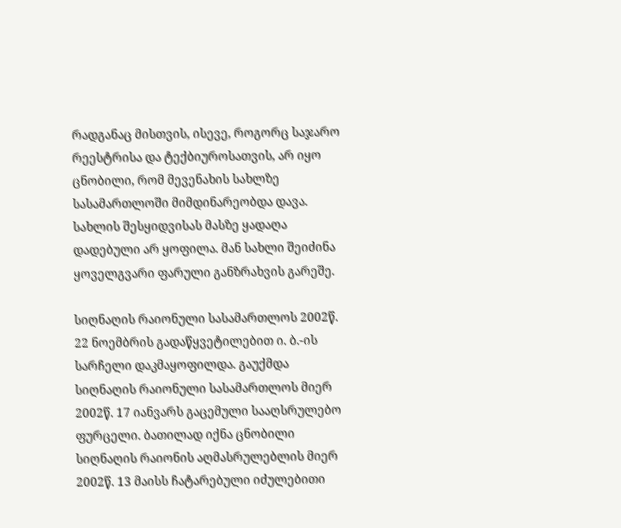რადგანაც მისთვის, ისევე, როგორც საჯარო რეესტრისა და ტექბიუროსათვის, არ იყო ცნობილი, რომ მევენახის სახლზე სასამართლოში მიმდინარეობდა დავა. სახლის შესყიდვისას მასზე ყადაღა დადებული არ ყოფილა. მან სახლი შეიძინა ყოველგვარი ფარული განზრახვის გარეშე.

სიღნაღის რაიონული სასამართლოს 2002წ. 22 ნოემბრის გადაწყვეტილებით ი. ბ.-ის სარჩელი დაკმაყოფილდა. გაუქმდა სიღნაღის რაიონული სასამართლოს მიერ 2002წ. 17 იანვარს გაცემული სააღსრულებო ფურცელი. ბათილად იქნა ცნობილი სიღნაღის რაიონის აღმასრულებლის მიერ 2002წ. 13 მაისს ჩატარებული იძულებითი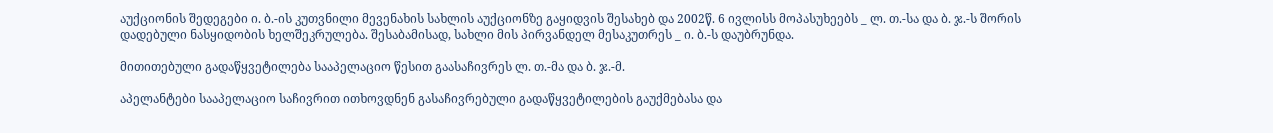აუქციონის შედეგები ი. ბ.-ის კუთვნილი მევენახის სახლის აუქციონზე გაყიდვის შესახებ და 2002წ. 6 ივლისს მოპასუხეებს _ ლ. თ.-სა და ბ. ჯ.-ს შორის დადებული ნასყიდობის ხელშეკრულება. შესაბამისად, სახლი მის პირვანდელ მესაკუთრეს _ ი. ბ.-ს დაუბრუნდა.

მითითებული გადაწყვეტილება სააპელაციო წესით გაასაჩივრეს ლ. თ.-მა და ბ. ჯ.-მ.

აპელანტები სააპელაციო საჩივრით ითხოვდნენ გასაჩივრებული გადაწყვეტილების გაუქმებასა და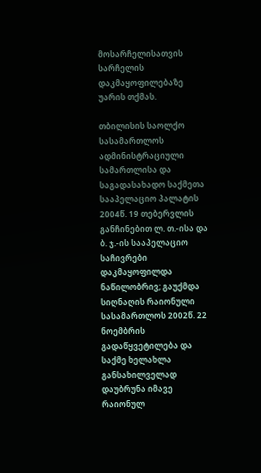მოსარჩელისათვის სარჩელის დაკმაყოფილებაზე უარის თქმას.

თბილისის საოლქო სასამართლოს ადმინისტრაციული სამართლისა და საგადასახადო საქმეთა სააპელაციო პალატის 2004წ. 19 თებერვლის განჩინებით ლ. თ.-ისა და ბ. ჯ.-ის სააპელაციო საჩივრები დაკმაყოფილდა ნაწილობრივ; გაუქმდა სიღნაღის რაიონული სასამართლოს 2002წ. 22 ნოემბრის გადაწყვეტილება და საქმე ხელახლა განსახილველად დაუბრუნა იმავე რაიონულ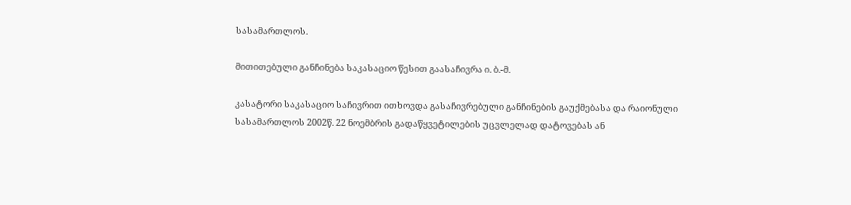სასამართლოს.

მითითებული განჩინება საკასაციო წესით გაასაჩივრა ი. ბ.-მ.

კასატორი საკასაციო საჩივრით ითხოვდა გასაჩივრებული განჩინების გაუქმებასა და რაიონული სასამართლოს 2002წ. 22 ნოემბრის გადაწყვეტილების უცვლელად დატოვებას ან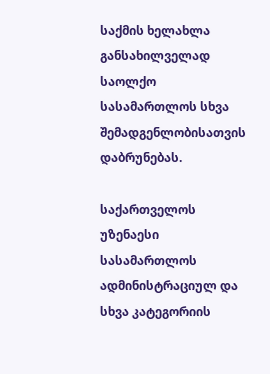საქმის ხელახლა განსახილველად საოლქო სასამართლოს სხვა შემადგენლობისათვის დაბრუნებას.

საქართველოს უზენაესი სასამართლოს ადმინისტრაციულ და სხვა კატეგორიის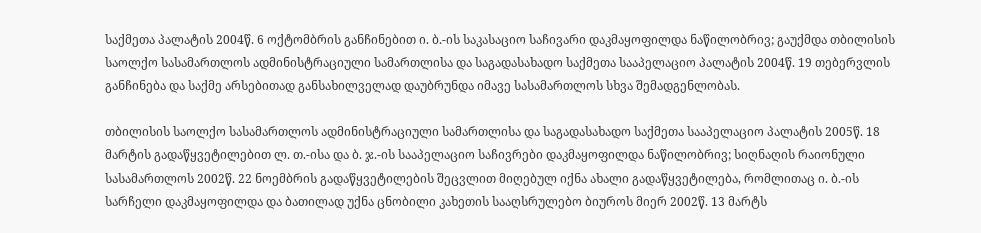საქმეთა პალატის 2004წ. 6 ოქტომბრის განჩინებით ი. ბ.-ის საკასაციო საჩივარი დაკმაყოფილდა ნაწილობრივ; გაუქმდა თბილისის საოლქო სასამართლოს ადმინისტრაციული სამართლისა და საგადასახადო საქმეთა სააპელაციო პალატის 2004წ. 19 თებერვლის განჩინება და საქმე არსებითად განსახილველად დაუბრუნდა იმავე სასამართლოს სხვა შემადგენლობას.

თბილისის საოლქო სასამართლოს ადმინისტრაციული სამართლისა და საგადასახადო საქმეთა სააპელაციო პალატის 2005წ. 18 მარტის გადაწყვეტილებით ლ. თ.-ისა და ბ. ჯ.-ის სააპელაციო საჩივრები დაკმაყოფილდა ნაწილობრივ; სიღნაღის რაიონული სასამართლოს 2002წ. 22 ნოემბრის გადაწყვეტილების შეცვლით მიღებულ იქნა ახალი გადაწყვეტილება, რომლითაც ი. ბ.-ის სარჩელი დაკმაყოფილდა და ბათილად უქნა ცნობილი კახეთის სააღსრულებო ბიუროს მიერ 2002წ. 13 მარტს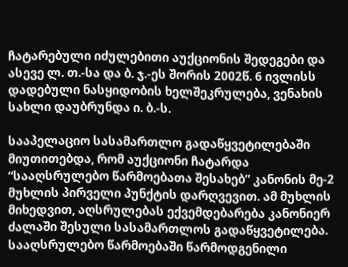ჩატარებული იძულებითი აუქციონის შედეგები და ასევე ლ. თ.-სა და ბ. ჯ.-ეს შორის 2002წ. 6 ივლისს დადებული ნასყიდობის ხელშეკრულება, ვენახის სახლი დაუბრუნდა ი. ბ.-ს.

სააპელაციო სასამართლო გადაწყვეტილებაში მიუთითებდა, რომ აუქციონი ჩატარდა “სააღსრულებო წარმოებათა შესახებ” კანონის მე-2 მუხლის პირველი პუნქტის დარღვევით. ამ მუხლის მიხედვით, აღსრულებას ექვემდებარება კანონიერ ძალაში შესული სასამართლოს გადაწყვეტილება. სააღსრულებო წარმოებაში წარმოდგენილი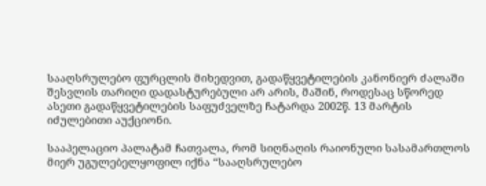სააღსრულებო ფურცლის მიხედვით, გადაწყვეტილების კანონიერ ძალაში შესვლის თარიღი დადასტურებული არ არის, მაშინ, როდესაც სწორედ ასეთი გადაწყვეტილების საფუძველზე ჩატარდა 2002წ. 13 მარტის იძულებითი აუქციონი.

სააპელაციო პალატამ ჩათვალა, რომ სიღნაღის რაიონული სასამართლოს მიერ უგულებელყოფილ იქნა “სააღსრულებო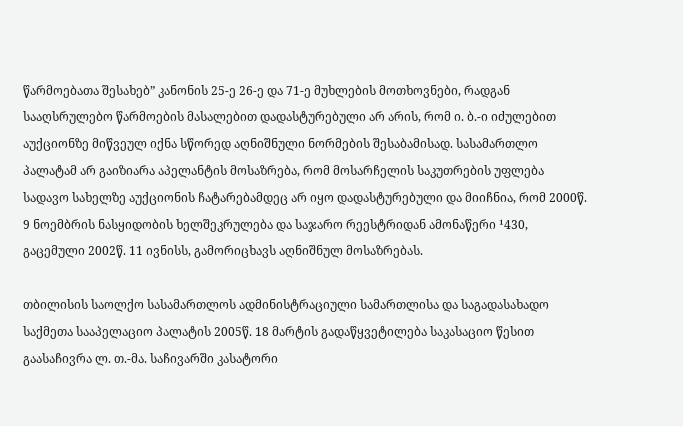წარმოებათა შესახებ” კანონის 25-ე 26-ე და 71-ე მუხლების მოთხოვნები, რადგან სააღსრულებო წარმოების მასალებით დადასტურებული არ არის, რომ ი. ბ.-ი იძულებით აუქციონზე მიწვეულ იქნა სწორედ აღნიშნული ნორმების შესაბამისად. სასამართლო პალატამ არ გაიზიარა აპელანტის მოსაზრება, რომ მოსარჩელის საკუთრების უფლება სადავო სახელზე აუქციონის ჩატარებამდეც არ იყო დადასტურებული და მიიჩნია, რომ 2000წ. 9 ნოემბრის ნასყიდობის ხელშეკრულება და საჯარო რეესტრიდან ამონაწერი ¹430, გაცემული 2002წ. 11 ივნისს, გამორიცხავს აღნიშნულ მოსაზრებას.

თბილისის საოლქო სასამართლოს ადმინისტრაციული სამართლისა და საგადასახადო საქმეთა სააპელაციო პალატის 2005წ. 18 მარტის გადაწყვეტილება საკასაციო წესით გაასაჩივრა ლ. თ.-მა. საჩივარში კასატორი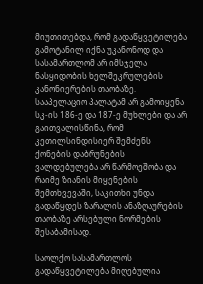მიუთითებდა, რომ გადაწყვეტილება გამოტანილ იქნა უკანონოდ და სასამართლომ არ იმსჯელა ნასყიდობის ხელშეკრულების კანონიერების თაობაზე. სააპელაციო პალატამ არ გამოიყენა სკ-ის 186-ე და 187-ე მუხლები და არ გაითვალისწინა, რომ კეთილსინდისიერ შემძენს ქონების დაბრუნების ვალდებულება არ წარმოეშობა და რაიმე ზიანის მიყენების შემთხვევაში, საკითხი უნდა გადაწყდეს ზარალის ანაზღაურების თაობაზე არსებული ნორმების შესაბამისად.

საოლქო სასამართლოს გადაწყვეტილება მიღებულია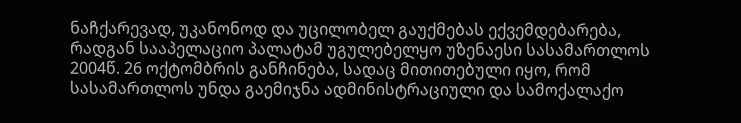ნაჩქარევად, უკანონოდ და უცილობელ გაუქმებას ექვემდებარება, რადგან სააპელაციო პალატამ უგულებელყო უზენაესი სასამართლოს 2004წ. 26 ოქტომბრის განჩინება, სადაც მითითებული იყო, რომ სასამართლოს უნდა გაემიჯნა ადმინისტრაციული და სამოქალაქო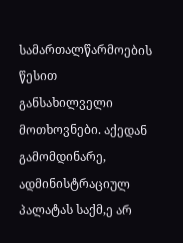სამართალწარმოების წესით განსახილველი მოთხოვნები. აქედან გამომდინარე, ადმინისტრაციულ პალატას საქმ,ე არ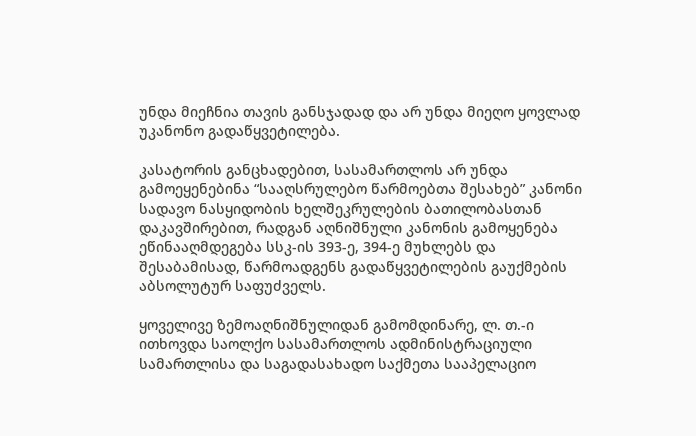უნდა მიეჩნია თავის განსჯადად და არ უნდა მიეღო ყოვლად უკანონო გადაწყვეტილება.

კასატორის განცხადებით, სასამართლოს არ უნდა გამოეყენებინა “სააღსრულებო წარმოებთა შესახებ” კანონი სადავო ნასყიდობის ხელშეკრულების ბათილობასთან დაკავშირებით, რადგან აღნიშნული კანონის გამოყენება ეწინააღმდეგება სსკ-ის 393-ე, 394-ე მუხლებს და შესაბამისად, წარმოადგენს გადაწყვეტილების გაუქმების აბსოლუტურ საფუძველს.

ყოველივე ზემოაღნიშნულიდან გამომდინარე, ლ. თ.-ი ითხოვდა საოლქო სასამართლოს ადმინისტრაციული სამართლისა და საგადასახადო საქმეთა სააპელაციო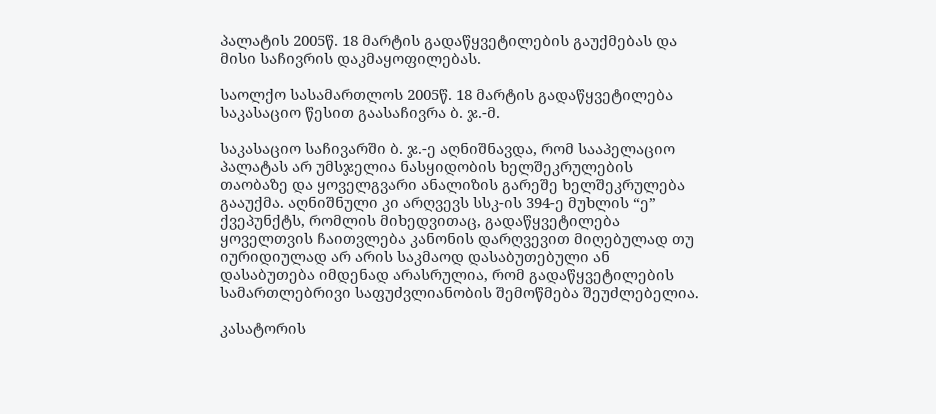პალატის 2005წ. 18 მარტის გადაწყვეტილების გაუქმებას და მისი საჩივრის დაკმაყოფილებას.

საოლქო სასამართლოს 2005წ. 18 მარტის გადაწყვეტილება საკასაციო წესით გაასაჩივრა ბ. ჯ.-მ.

საკასაციო საჩივარში ბ. ჯ.-ე აღნიშნავდა, რომ სააპელაციო პალატას არ უმსჯელია ნასყიდობის ხელშეკრულების თაობაზე და ყოველგვარი ანალიზის გარეშე ხელშეკრულება გააუქმა. აღნიშნული კი არღვევს სსკ-ის 394-ე მუხლის “ე” ქვეპუნქტს, რომლის მიხედვითაც, გადაწყვეტილება ყოველთვის ჩაითვლება კანონის დარღვევით მიღებულად თუ იურიდიულად არ არის საკმაოდ დასაბუთებული ან დასაბუთება იმდენად არასრულია, რომ გადაწყვეტილების სამართლებრივი საფუძვლიანობის შემოწმება შეუძლებელია.

კასატორის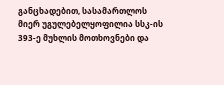განცხადებით, სასამართლოს მიერ უგულებელყოფილია სსკ-ის 393-ე მუხლის მოთხოვნები და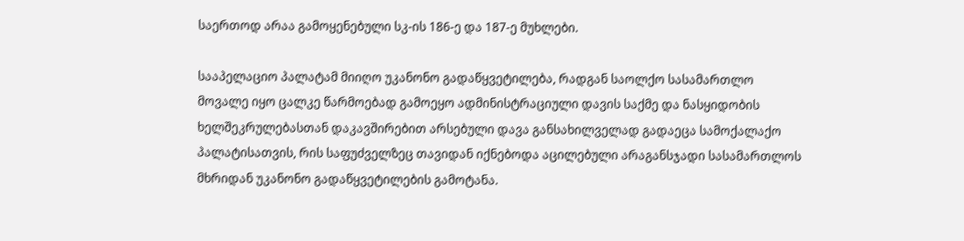საერთოდ არაა გამოყენებული სკ-ის 186-ე და 187-ე მუხლები.

სააპელაციო პალატამ მიიღო უკანონო გადაწყვეტილება, რადგან საოლქო სასამართლო მოვალე იყო ცალკე წარმოებად გამოეყო ადმინისტრაციული დავის საქმე და ნასყიდობის ხელშეკრულებასთან დაკავშირებით არსებული დავა განსახილველად გადაეცა სამოქალაქო პალატისათვის, რის საფუძველზეც თავიდან იქნებოდა აცილებული არაგანსჯადი სასამართლოს მხრიდან უკანონო გადაწყვეტილების გამოტანა.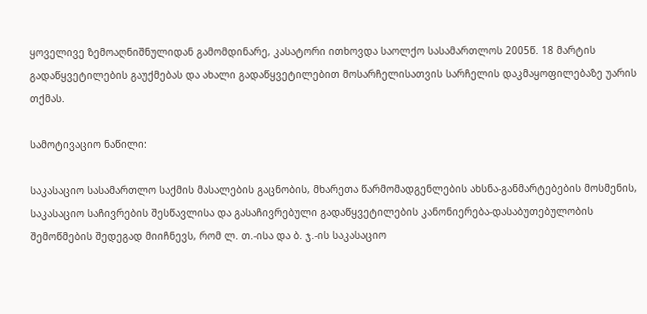ყოველივე ზემოაღნიშნულიდან გამომდინარე, კასატორი ითხოვდა საოლქო სასამართლოს 2005წ. 18 მარტის გადაწყვეტილების გაუქმებას და ახალი გადაწყვეტილებით მოსარჩელისათვის სარჩელის დაკმაყოფილებაზე უარის თქმას.

სამოტივაციო ნაწილი:

საკასაციო სასამართლო საქმის მასალების გაცნობის, მხარეთა წარმომადგენლების ახსნა-განმარტებების მოსმენის, საკასაციო საჩივრების შესწავლისა და გასაჩივრებული გადაწყვეტილების კანონიერება-დასაბუთებულობის შემოწმების შედეგად მიიჩნევს, რომ ლ. თ.-ისა და ბ. ჯ.-ის საკასაციო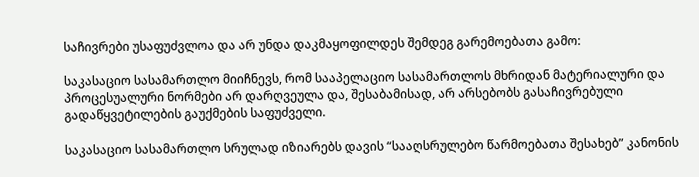საჩივრები უსაფუძვლოა და არ უნდა დაკმაყოფილდეს შემდეგ გარემოებათა გამო:

საკასაციო სასამართლო მიიჩნევს, რომ სააპელაციო სასამართლოს მხრიდან მატერიალური და პროცესუალური ნორმები არ დარღვეულა და, შესაბამისად, არ არსებობს გასაჩივრებული გადაწყვეტილების გაუქმების საფუძველი.

საკასაციო სასამართლო სრულად იზიარებს დავის “სააღსრულებო წარმოებათა შესახებ” კანონის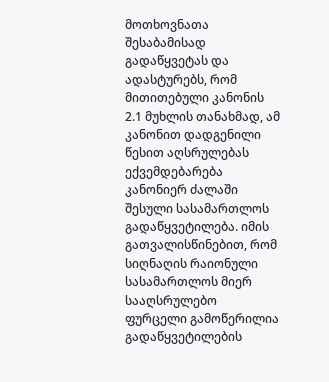მოთხოვნათა შესაბამისად გადაწყვეტას და ადასტურებს, რომ მითითებული კანონის 2.1 მუხლის თანახმად, ამ კანონით დადგენილი წესით აღსრულებას ექვემდებარება კანონიერ ძალაში შესული სასამართლოს გადაწყვეტილება. იმის გათვალისწინებით, რომ სიღნაღის რაიონული სასამართლოს მიერ სააღსრულებო ფურცელი გამოწერილია გადაწყვეტილების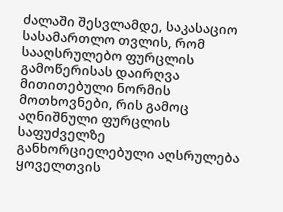ძალაში შესვლამდე, საკასაციო სასამართლო თვლის, რომ სააღსრულებო ფურცლის გამოწერისას დაირღვა მითითებული ნორმის მოთხოვნები, რის გამოც აღნიშნული ფურცლის საფუძველზე განხორციელებული აღსრულება ყოველთვის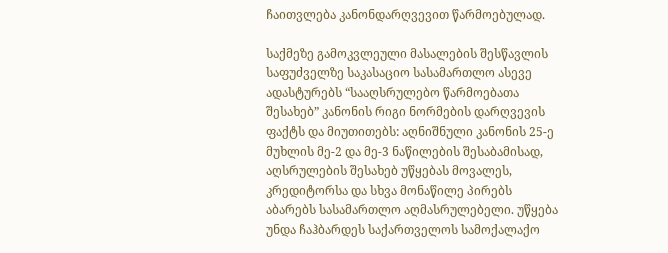ჩაითვლება კანონდარღვევით წარმოებულად.

საქმეზე გამოკვლეული მასალების შესწავლის საფუძველზე საკასაციო სასამართლო ასევე ადასტურებს “სააღსრულებო წარმოებათა შესახებ” კანონის რიგი ნორმების დარღვევის ფაქტს და მიუთითებს: აღნიშნული კანონის 25-ე მუხლის მე-2 და მე-3 ნაწილების შესაბამისად, აღსრულების შესახებ უწყებას მოვალეს, კრედიტორსა და სხვა მონაწილე პირებს აბარებს სასამართლო აღმასრულებელი. უწყება უნდა ჩაჰბარდეს საქართველოს სამოქალაქო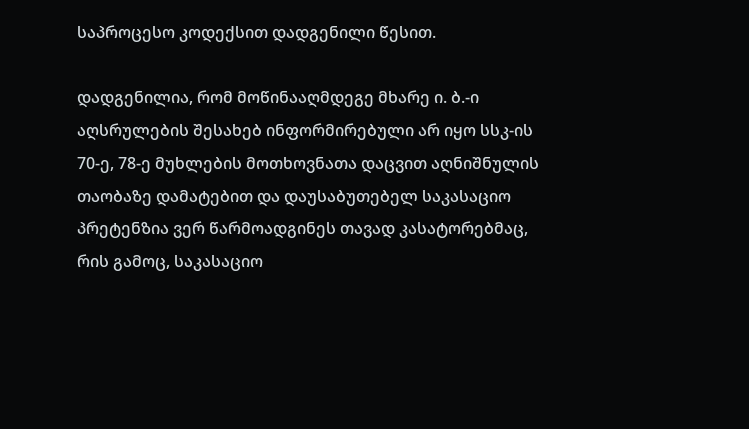საპროცესო კოდექსით დადგენილი წესით.

დადგენილია, რომ მოწინააღმდეგე მხარე ი. ბ.-ი აღსრულების შესახებ ინფორმირებული არ იყო სსკ-ის 70-ე, 78-ე მუხლების მოთხოვნათა დაცვით აღნიშნულის თაობაზე დამატებით და დაუსაბუთებელ საკასაციო პრეტენზია ვერ წარმოადგინეს თავად კასატორებმაც, რის გამოც, საკასაციო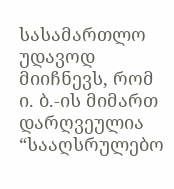სასამართლო უდავოდ მიიჩნევს, რომ ი. ბ.-ის მიმართ დარღვეულია “სააღსრულებო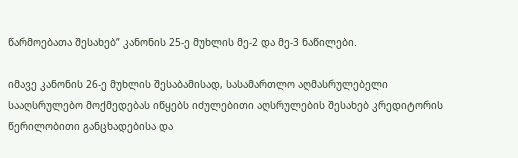წარმოებათა შესახებ” კანონის 25-ე მუხლის მე-2 და მე-3 ნაწილები.

იმავე კანონის 26-ე მუხლის შესაბამისად, სასამართლო აღმასრულებელი სააღსრულებო მოქმედებას იწყებს იძულებითი აღსრულების შესახებ კრედიტორის წერილობითი განცხადებისა და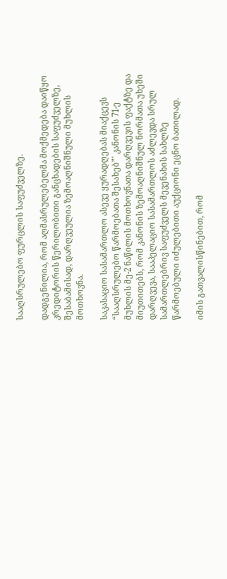სააღსრულებო ფურცლის საფუძველზე.

დადგენილია, რომ აღმასრულებელმა მოქმედება დაიწყო კრედიტორის წერილობითი განცხადების საფუძველზე, შესაბამისად, დარღვეულია ზემოაღნიშნული მუხლის მოთხოვნა.

საკასაციო სასამართლო ასევე ყურადღებას მიაქცევს “სააღსრულებო წარმოებათა შესახებ”' კანონის 71-ე მუხლის მე-2 ნაწილის მოთხოვნათა დარღვევის ფაქტზე და მიუთითებს, რომ კანონის ზემოაღნიშნულ ნორმათა უხეში დარღვევა, სააპელაციო სასამართლოს აძლევდა სრულ სამართლებრივ საფუძველს მევენახის სახლზე წარმოებული იძულებითი აუქციონი ეცნო ბათილად.

იმის გათვალისწინებით, რომ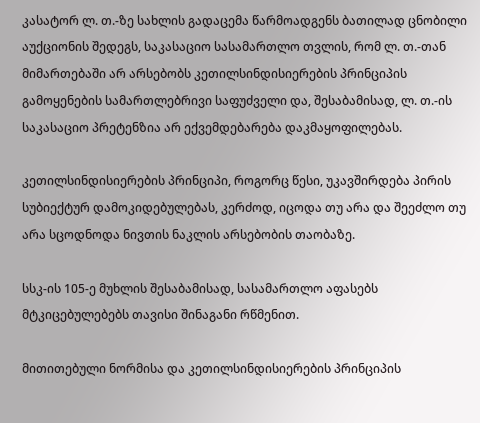კასატორ ლ. თ.-ზე სახლის გადაცემა წარმოადგენს ბათილად ცნობილი აუქციონის შედეგს, საკასაციო სასამართლო თვლის, რომ ლ. თ.-თან მიმართებაში არ არსებობს კეთილსინდისიერების პრინციპის გამოყენების სამართლებრივი საფუძველი და, შესაბამისად, ლ. თ.-ის საკასაციო პრეტენზია არ ექვემდებარება დაკმაყოფილებას.

კეთილსინდისიერების პრინციპი, როგორც წესი, უკავშირდება პირის სუბიექტურ დამოკიდებულებას, კერძოდ, იცოდა თუ არა და შეეძლო თუ არა სცოდნოდა ნივთის ნაკლის არსებობის თაობაზე.

სსკ-ის 105-ე მუხლის შესაბამისად, სასამართლო აფასებს მტკიცებულებებს თავისი შინაგანი რწმენით.

მითითებული ნორმისა და კეთილსინდისიერების პრინციპის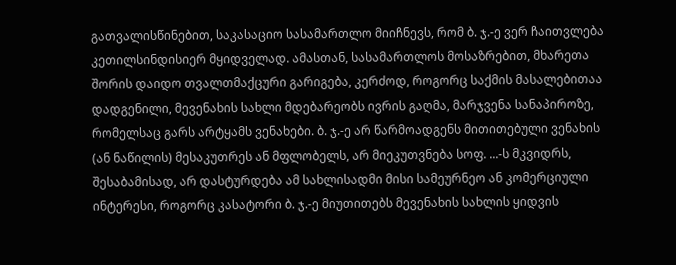გათვალისწინებით, საკასაციო სასამართლო მიიჩნევს, რომ ბ. ჯ.-ე ვერ ჩაითვლება კეთილსინდისიერ მყიდველად. ამასთან, სასამართლოს მოსაზრებით, მხარეთა შორის დაიდო თვალთმაქცური გარიგება, კერძოდ, როგორც საქმის მასალებითაა დადგენილი, მევენახის სახლი მდებარეობს ივრის გაღმა, მარჯვენა სანაპიროზე, რომელსაც გარს არტყამს ვენახები. ბ. ჯ.-ე არ წარმოადგენს მითითებული ვენახის (ან ნაწილის) მესაკუთრეს ან მფლობელს, არ მიეკუთვნება სოფ. ...-ს მკვიდრს, შესაბამისად, არ დასტურდება ამ სახლისადმი მისი სამეურნეო ან კომერციული ინტერესი, როგორც კასატორი ბ. ჯ.-ე მიუთითებს მევენახის სახლის ყიდვის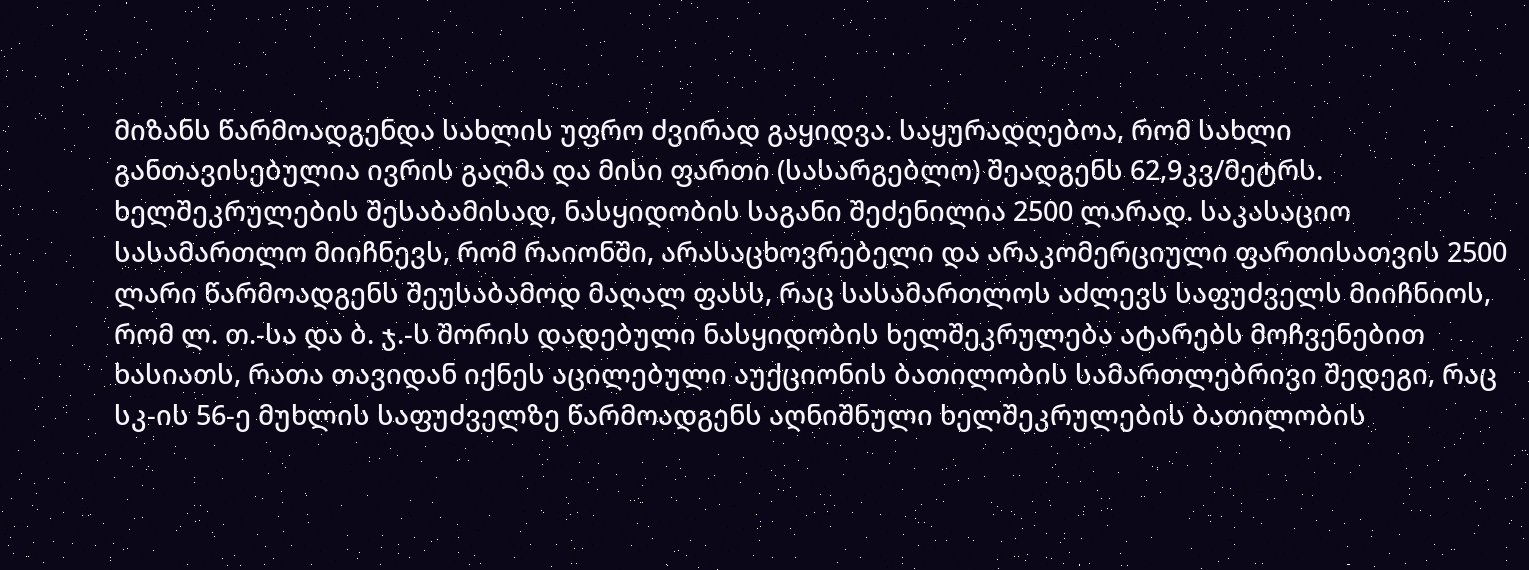მიზანს წარმოადგენდა სახლის უფრო ძვირად გაყიდვა. საყურადღებოა, რომ სახლი განთავისებულია ივრის გაღმა და მისი ფართი (სასარგებლო) შეადგენს 62,9კვ/მეტრს. ხელშეკრულების შესაბამისად, ნასყიდობის საგანი შეძენილია 2500 ლარად. საკასაციო სასამართლო მიიჩნევს, რომ რაიონში, არასაცხოვრებელი და არაკომერციული ფართისათვის 2500 ლარი წარმოადგენს შეუსაბამოდ მაღალ ფასს, რაც სასამართლოს აძლევს საფუძველს მიიჩნიოს, რომ ლ. თ.-სა და ბ. ჯ.-ს შორის დადებული ნასყიდობის ხელშეკრულება ატარებს მოჩვენებით ხასიათს, რათა თავიდან იქნეს აცილებული აუქციონის ბათილობის სამართლებრივი შედეგი, რაც სკ-ის 56-ე მუხლის საფუძველზე წარმოადგენს აღნიშნული ხელშეკრულების ბათილობის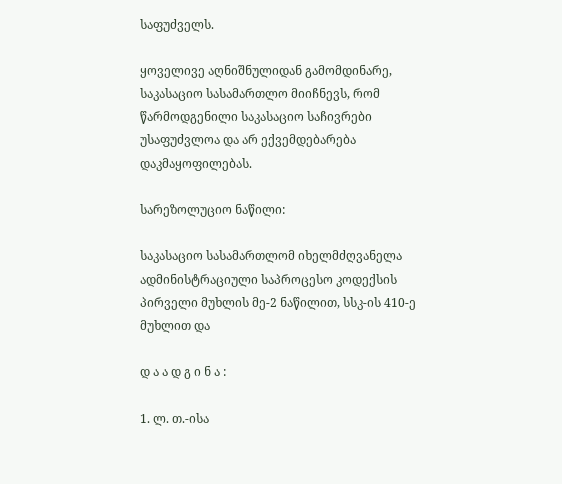საფუძველს.

ყოველივე აღნიშნულიდან გამომდინარე, საკასაციო სასამართლო მიიჩნევს, რომ წარმოდგენილი საკასაციო საჩივრები უსაფუძვლოა და არ ექვემდებარება დაკმაყოფილებას.

სარეზოლუციო ნაწილი:

საკასაციო სასამართლომ იხელმძღვანელა ადმინისტრაციული საპროცესო კოდექსის პირველი მუხლის მე-2 ნაწილით, სსკ-ის 410-ე მუხლით და

დ ა ა დ გ ი ნ ა :

1. ლ. თ.-ისა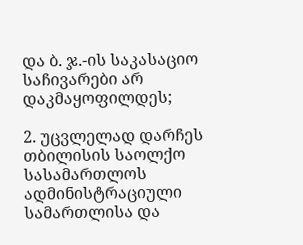და ბ. ჯ.-ის საკასაციო საჩივარები არ დაკმაყოფილდეს;

2. უცვლელად დარჩეს თბილისის საოლქო სასამართლოს ადმინისტრაციული სამართლისა და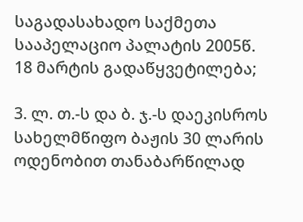საგადასახადო საქმეთა სააპელაციო პალატის 2005წ. 18 მარტის გადაწყვეტილება;

3. ლ. თ.-ს და ბ. ჯ.-ს დაეკისროს სახელმწიფო ბაჟის 30 ლარის ოდენობით თანაბარწილად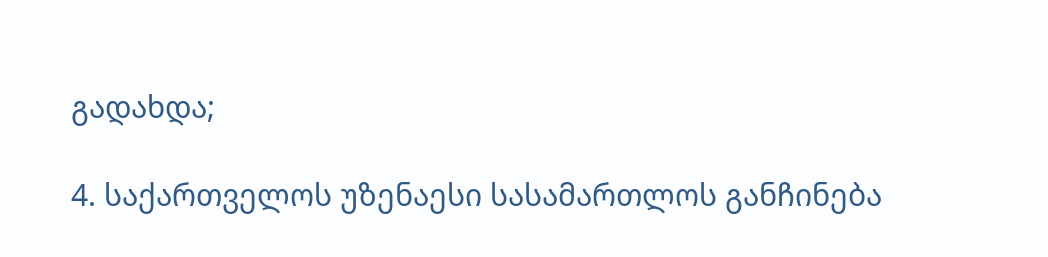გადახდა;

4. საქართველოს უზენაესი სასამართლოს განჩინება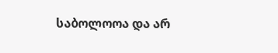საბოლოოა და არ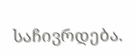საჩივრდება.